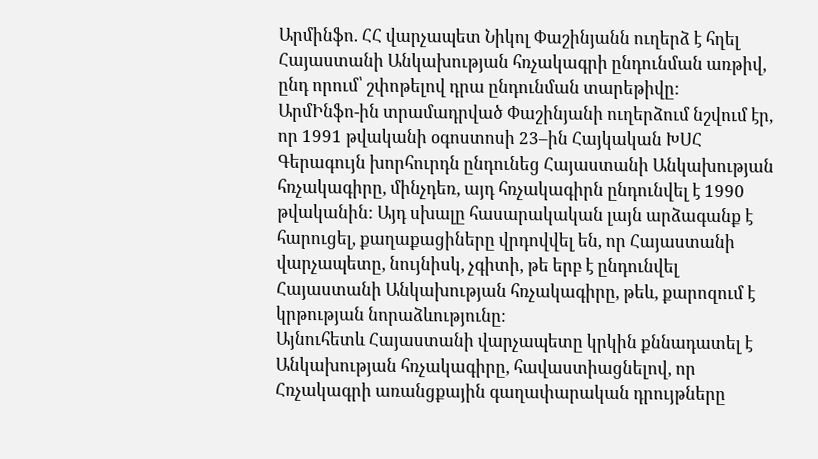Արմինֆո. ՀՀ վարչապետ Նիկոլ Փաշինյանն ուղերձ է հղել Հայաստանի Անկախության հռչակագրի ընդունման առթիվ, ընդ որում՝ շփոթելով դրա ընդունման տարեթիվը:
ԱրմԻնֆո-ին տրամադրված Փաշինյանի ուղերձում նշվում էր, որ 1991 թվականի օգոստոսի 23–ին Հայկական ԽՍՀ Գերագույն խորհուրդն ընդունեց Հայաստանի Անկախության հռչակագիրը, մինչդեռ, այդ հռչակագիրն ընդունվել է 1990 թվականին: Այդ սխալը հասարակական լայն արձագանք է հարուցել, քաղաքացիները վրդովվել են, որ Հայաստանի վարչապետը, նույնիսկ, չգիտի, թե երբ է ընդունվել Հայաստանի Անկախության հռչակագիրը, թեև, քարոզում է կրթության նորաձևությունը։
Այնուհետև Հայաստանի վարչապետը կրկին քննադատել է Անկախության հռչակագիրը, հավաստիացնելով, որ Հռչակագրի առանցքային գաղափարական դրույթները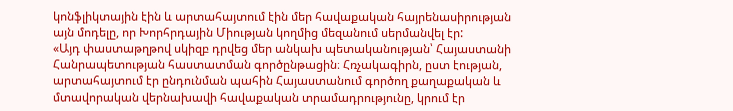կոնֆլիկտային էին և արտահայտում էին մեր հավաքական հայրենասիրության այն մոդելը, որ Խորհրդային Միության կողմից մեզանում սերմանվել էր:
«Այդ փաստաթղթով սկիզբ դրվեց մեր անկախ պետականության՝ Հայաստանի Հանրապետության հաստատման գործընթացին։ Հռչակագիրն, ըստ էության, արտահայտում էր ընդունման պահին Հայաստանում գործող քաղաքական և մտավորական վերնախավի հավաքական տրամադրությունը, կրում էր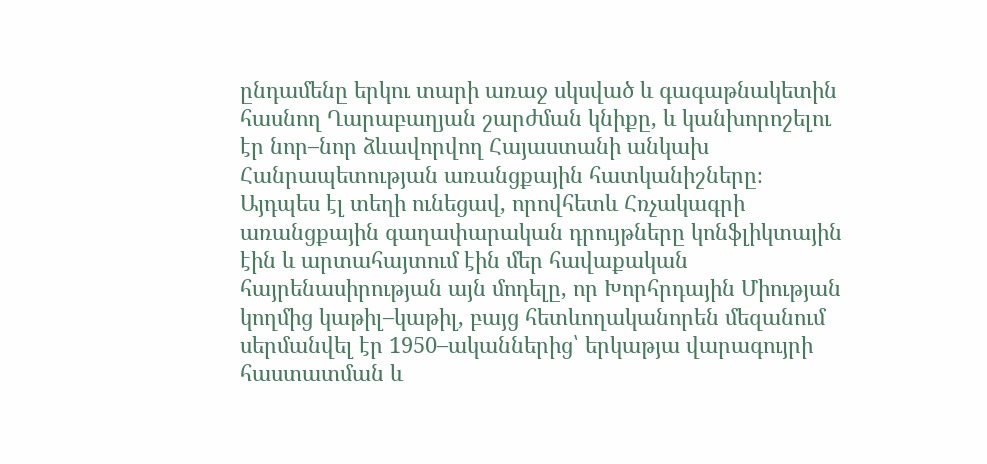ընդամենը երկու տարի առաջ սկսված և գագաթնակետին հասնող Ղարաբաղյան շարժման կնիքը, և կանխորոշելու էր նոր–նոր ձևավորվող Հայաստանի անկախ Հանրապետության առանցքային հատկանիշները։
Այդպես էլ տեղի ունեցավ, որովհետև Հռչակագրի առանցքային գաղափարական դրույթները կոնֆլիկտային էին և արտահայտում էին մեր հավաքական հայրենասիրության այն մոդելը, որ Խորհրդային Միության կողմից կաթիլ–կաթիլ, բայց հետևողականորեն մեզանում սերմանվել էր 1950–ականներից՝ երկաթյա վարագույրի հաստատման և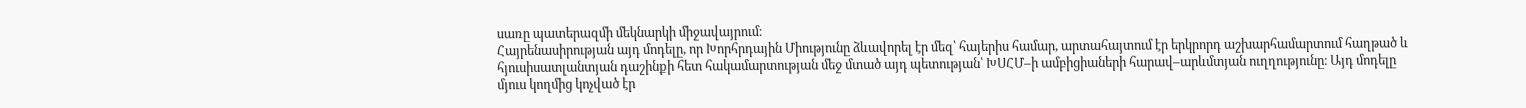սառը պատերազմի մեկնարկի միջավայրում։
Հայրենասիրության այդ մոդելը, որ Խորհրդային Միությունը ձևավորել էր մեզ՝ հայերիս համար, արտահայտում էր երկրորդ աշխարհամարտում հաղթած և հյուսիսատլանտյան դաշինքի հետ հակամարտության մեջ մտած այդ պետության՝ ԽՍՀՄ–ի ամբիցիաների հարավ–արևմտյան ուղղությունը։ Այդ մոդելը մյուս կողմից կոչված էր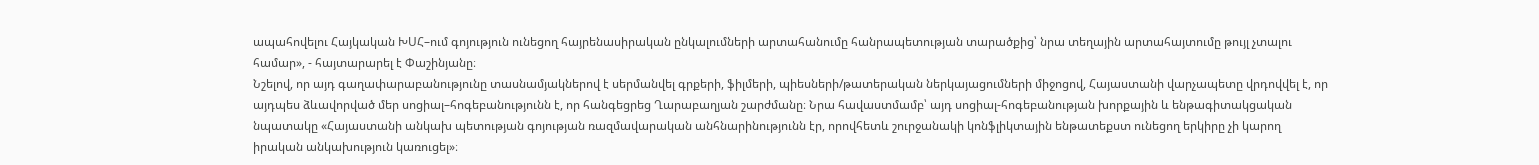ապահովելու Հայկական ԽՍՀ–ում գոյություն ունեցող հայրենասիրական ընկալումների արտահանումը հանրապետության տարածքից՝ նրա տեղային արտահայտումը թույլ չտալու համար», - հայտարարել է Փաշինյանը։
Նշելով, որ այդ գաղափարաբանությունը տասնամյակներով է սերմանվել գրքերի, ֆիլմերի, պիեսների/թատերական ներկայացումների միջոցով, Հայաստանի վարչապետը վրդովվել է, որ այդպես ձևավորված մեր սոցիալ–հոգեբանությունն է, որ հանգեցրեց Ղարաբաղյան շարժմանը։ Նրա հավաստմամբ՝ այդ սոցիալ-հոգեբանության խորքային և ենթագիտակցական նպատակը «Հայաստանի անկախ պետության գոյության ռազմավարական անհնարինությունն էր, որովհետև շուրջանակի կոնֆլիկտային ենթատեքստ ունեցող երկիրը չի կարող իրական անկախություն կառուցել»։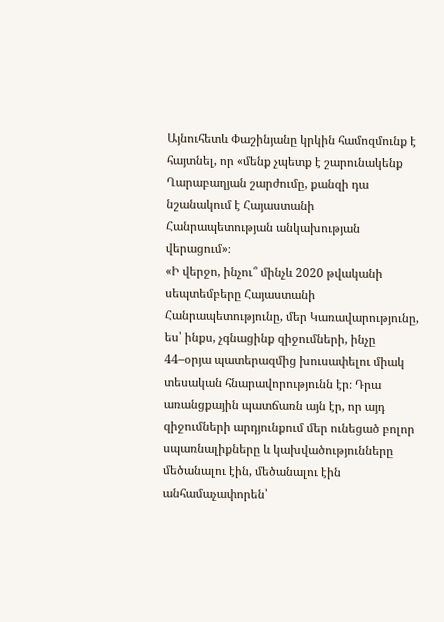Այնուհետև Փաշինյանը կրկին համոզմունք է հայտնել, որ «մենք չպետք է շարունակենք Ղարաբաղյան շարժումը, քանզի դա նշանակում է Հայաստանի Հանրապետության անկախության վերացում»։
«Ի վերջո, ինչու՞ մինչև 2020 թվականի սեպտեմբերը Հայաստանի Հանրապետությունը, մեր Կառավարությունը, ես՝ ինքս, չգնացինք զիջումների, ինչը 44–օրյա պատերազմից խուսափելու միակ տեսական հնարավորությունն էր։ Դրա առանցքային պատճառն այն էր, որ այդ զիջումների արդյունքում մեր ունեցած բոլոր սպառնալիքները և կախվածությունները մեծանալու էին, մեծանալու էին անհամաչափորեն՝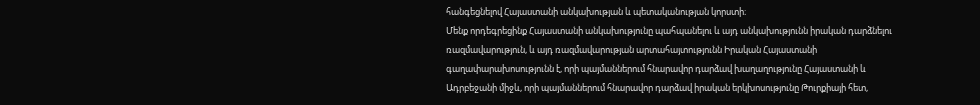հանգեցնելով Հայաստանի անկախության և պետականության կորստի։
Մենք որդեգրեցինք Հայաստանի անկախությունը պահպանելու և այդ անկախությունն իրական դարձնելու ռազմավարություն, և այդ ռազմավարության արտահայտությունն Իրական Հայաստանի գաղափարախոսությունն է, որի պայմաններում հնարավոր դարձավ խաղաղությունը Հայաստանի և Ադրբեջանի միջև, որի պայմաններում հնարավոր դարձավ իրական երկխոսությունը Թուրքիայի հետ,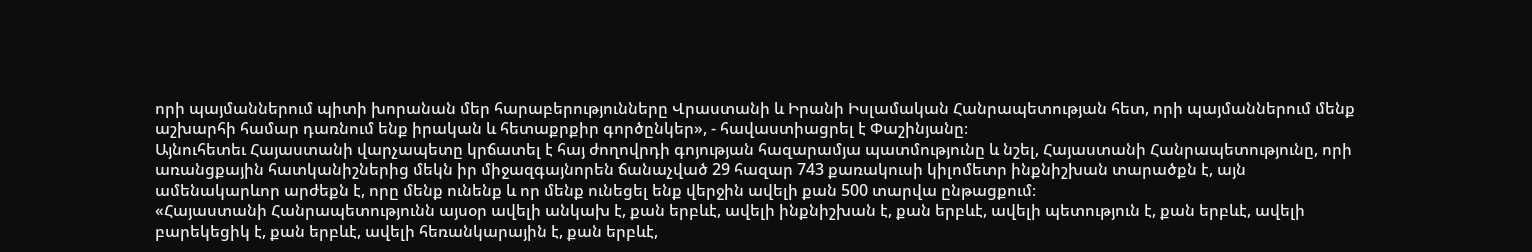որի պայմաններում պիտի խորանան մեր հարաբերությունները Վրաստանի և Իրանի Իսլամական Հանրապետության հետ, որի պայմաններում մենք աշխարհի համար դառնում ենք իրական և հետաքրքիր գործընկեր», - հավաստիացրել է Փաշինյանը։
Այնուհետեւ Հայաստանի վարչապետը կրճատել է հայ ժողովրդի գոյության հազարամյա պատմությունը և նշել, Հայաստանի Հանրապետությունը, որի առանցքային հատկանիշներից մեկն իր միջազգայնորեն ճանաչված 29 հազար 743 քառակուսի կիլոմետր ինքնիշխան տարածքն է, այն ամենակարևոր արժեքն է, որը մենք ունենք և որ մենք ունեցել ենք վերջին ավելի քան 500 տարվա ընթացքում։
«Հայաստանի Հանրապետությունն այսօր ավելի անկախ է, քան երբևէ, ավելի ինքնիշխան է, քան երբևէ, ավելի պետություն է, քան երբևէ, ավելի բարեկեցիկ է, քան երբևէ, ավելի հեռանկարային է, քան երբևէ,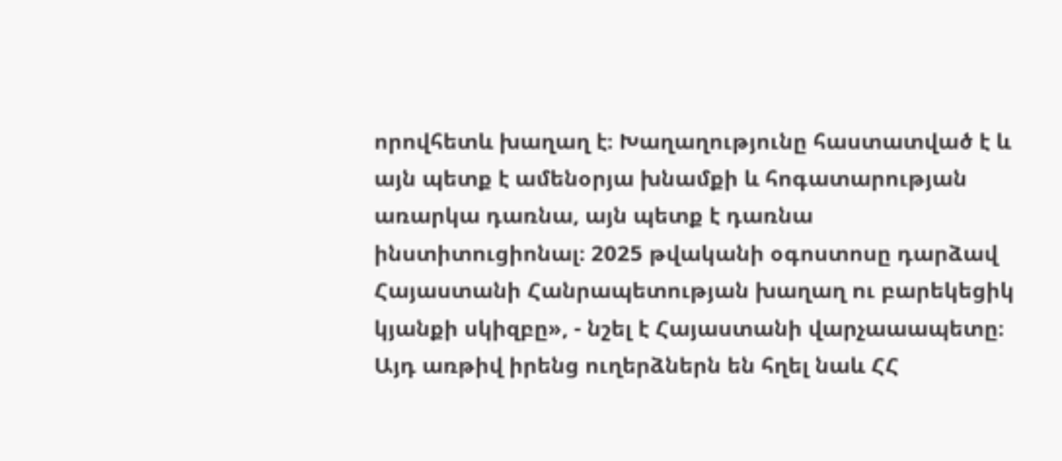որովհետև խաղաղ է։ Խաղաղությունը հաստատված է և այն պետք է ամենօրյա խնամքի և հոգատարության առարկա դառնա, այն պետք է դառնա ինստիտուցիոնալ։ 2025 թվականի օգոստոսը դարձավ Հայաստանի Հանրապետության խաղաղ ու բարեկեցիկ կյանքի սկիզբը», - նշել է Հայաստանի վարչաաապետը։
Այդ առթիվ իրենց ուղերձներն են հղել նաև ՀՀ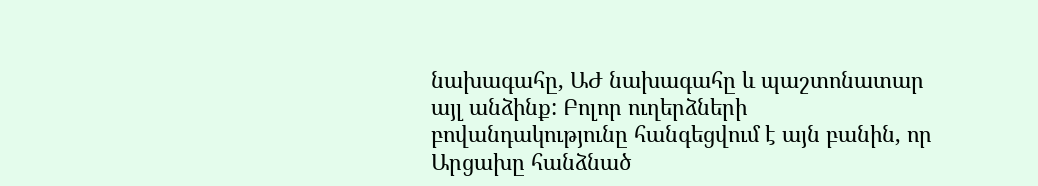նախագահը, ԱԺ նախագահը և պաշտոնատար այլ անձինք: Բոլոր ուղերձների բովանդակությունը հանգեցվում է այն բանին, որ Արցախը հանձնած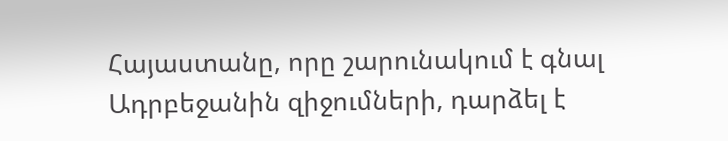Հայաստանը, որը շարունակում է գնալ Ադրբեջանին զիջումների, դարձել է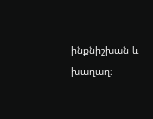ինքնիշխան և խաղաղ։